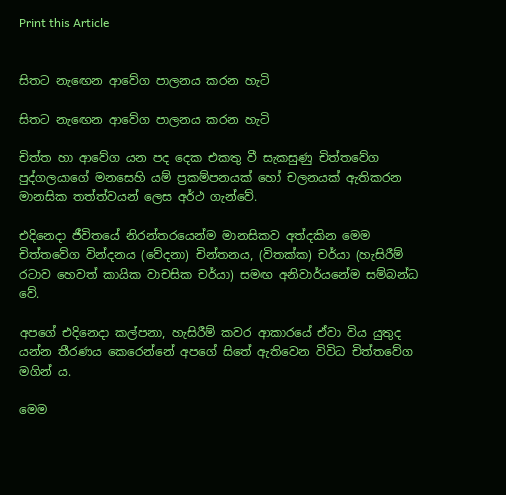Print this Article


සිතට නැඟෙන ආවේග පාලනය කරන හැටි

සිතට නැඟෙන ආවේග පාලනය කරන හැටි

චිත්ත හා ආවේග යන පද දෙක එකතු වී සැකසුණු චිත්තවේග පුද්ගලයාගේ මනසෙහි යම් ප්‍රකම්පනයක් හෝ චලනයක් ඇතිකරන මානසික තත්ත්වයන් ලෙස අර්ථ ගැන්වේ.

එදිනෙදා ජීවිතයේ නිරන්තරයෙන්ම මානසිකව අත්දකින මෙම චිත්තවේග වින්දනය (වේදනා) චින්තනය, (විතක්ක) චර්යා (හැසිරීම් රටාව හෙවත් කායික වාචසික චර්යා) සමඟ අනිවාර්යනේම සම්බන්ධ වේ.

අපගේ එදිනෙදා කල්පනා, හැසිරීම් කවර ආකාරයේ ඒවා විය යුතුද යන්න තීරණය කෙරෙන්නේ අපගේ සිතේ ඇතිවෙන විවිධ චිත්තවේග මගින් ය.

මෙම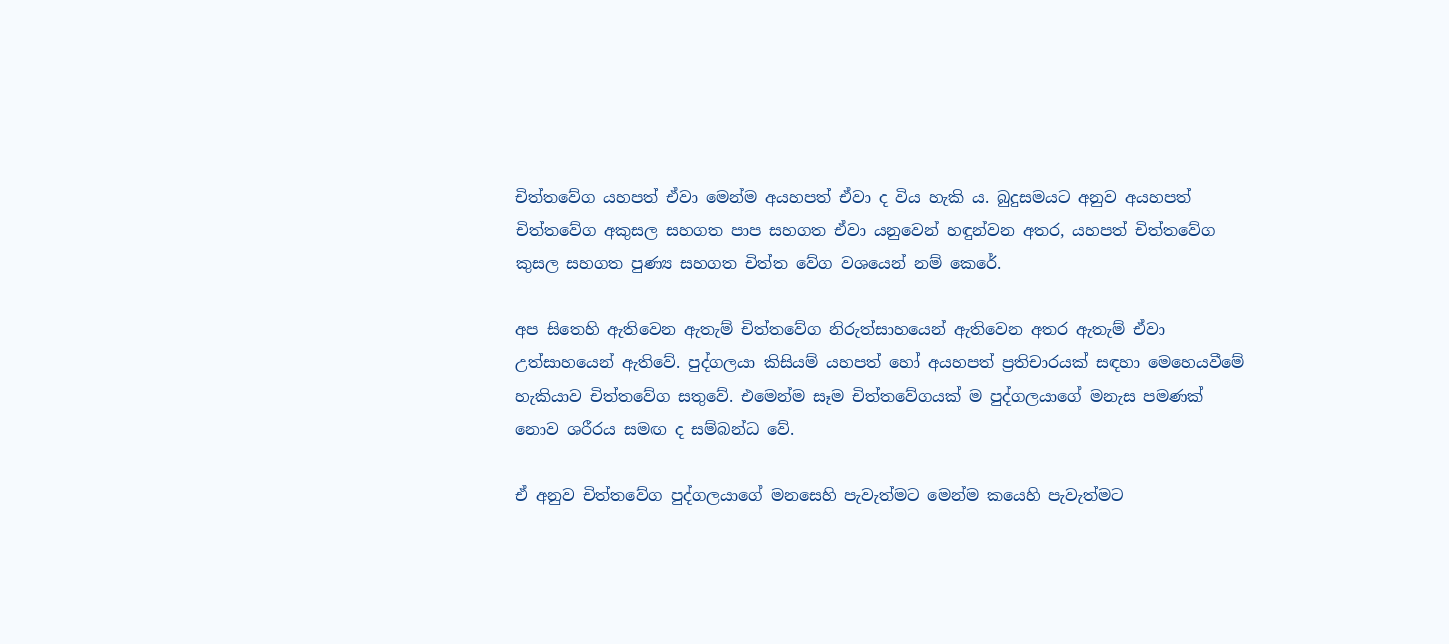චිත්තවේග යහපත් ඒවා මෙන්ම අයහපත් ඒවා ද විය හැකි ය. බුදුසමයට අනුව අයහපත් චිත්තවේග අකුසල සහගත පාප සහගත ඒවා යනුවෙන් හඳුන්වන අතර, යහපත් චිත්තවේග කුසල සහගත පුණ්‍ය සහගත චිත්ත වේග වශයෙන් නම් කෙරේ.

අප සිතෙහි ඇතිවෙන ඇතැම් චිත්තවේග නිරුත්සාහයෙන් ඇතිවෙන අතර ඇතැම් ඒවා උත්සාහයෙන් ඇතිවේ. පුද්ගලයා කිසියම් යහපත් හෝ අයහපත් ප්‍රතිචාරයක් සඳහා මෙහෙයවීමේ හැකියාව චිත්තවේග සතුවේ. එමෙන්ම සෑම චිත්තවේගයක් ම පුද්ගලයාගේ මනැස පමණක් නොව ශරීරය සමඟ ද සම්බන්ධ වේ.

ඒ අනුව චිත්තවේග පුද්ගලයාගේ මනසෙහි පැවැත්මට මෙන්ම කයෙහි පැවැත්මට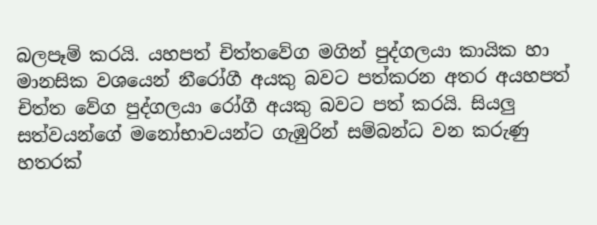බලපෑම් කරයි. යහපත් චිත්තවේග මගින් පුද්ගලයා කායික හා මානසික වශයෙන් නීරෝගී අයකු බවට පත්කරන අතර අයහපත් චිත්ත වේග පුද්ගලයා රෝගී අයකු බවට පත් කරයි. සියලු සත්වයන්ගේ මනෝභාවයන්ට ගැඹුරින් සම්බන්ධ වන කරුණු හතරක්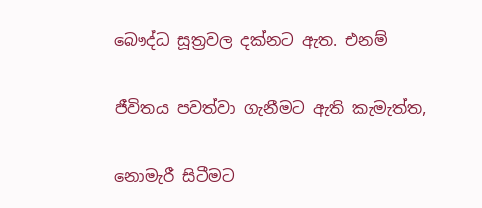බෞද්ධ සූත්‍රවල දක්නට ඇත. එනම්

ජීවිතය පවත්වා ගැනීමට ඇති කැමැත්ත,

නොමැරී සිටීමට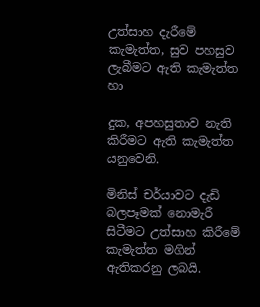උත්සාහ දැරීමේ කැමැත්ත, සුව පහසුව ලැබීමට ඇති කැමැත්ත හා

දුක, අපහසුතාව නැති කිරීමට ඇති කැමැත්ත යනුවෙනි.

මිනිස් චර්යාවට දැඩි බලපෑමක් නොමැරී සිටීමට උත්සාහ කිරීමේ කැමැත්ත මගින් ඇතිකරනු ලබයි.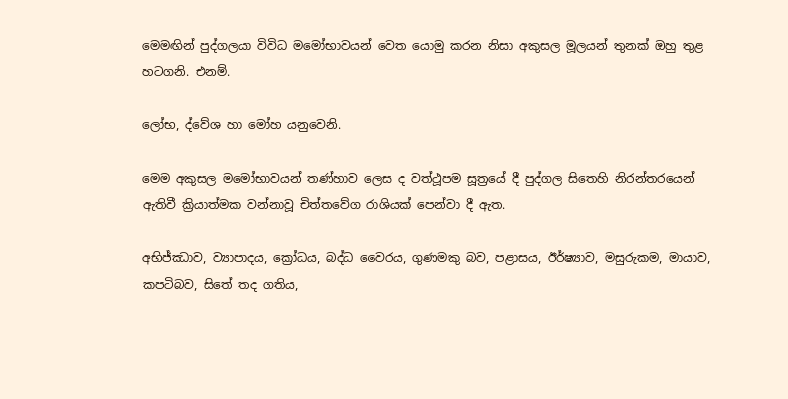මෙමඟින් පුද්ගලයා විවිධ මමෝභාවයන් වෙත යොමු කරන නිසා අකුසල මූලයන් තුනක් ඔහු තුළ හටගනි. එනම්.

ලෝභ, ද්වේශ හා මෝහ යනුවෙනි.

මෙම අකුසල මමෝභාවයන් තණ්හාව ලෙස ද වත්ථූපම සූත්‍රයේ දී පුද්ගල සිතෙහි නිරන්තරයෙන් ඇතිවී ක්‍රියාත්මක වන්නාවූ චිත්තවේග රාශියක් පෙන්වා දී ඇත.

අභිජ්ඣාව, ව්‍යාපාදය, ක්‍රෝධය, බද්ධ වෛරය, ගුණමකු බව, පළාසය, ඊර්ෂ්‍යාව, මසුරුකම, මායාව, කපටිබව, සිතේ තද ගතිය,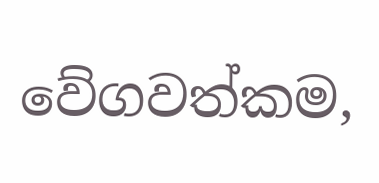වේගවත්කම,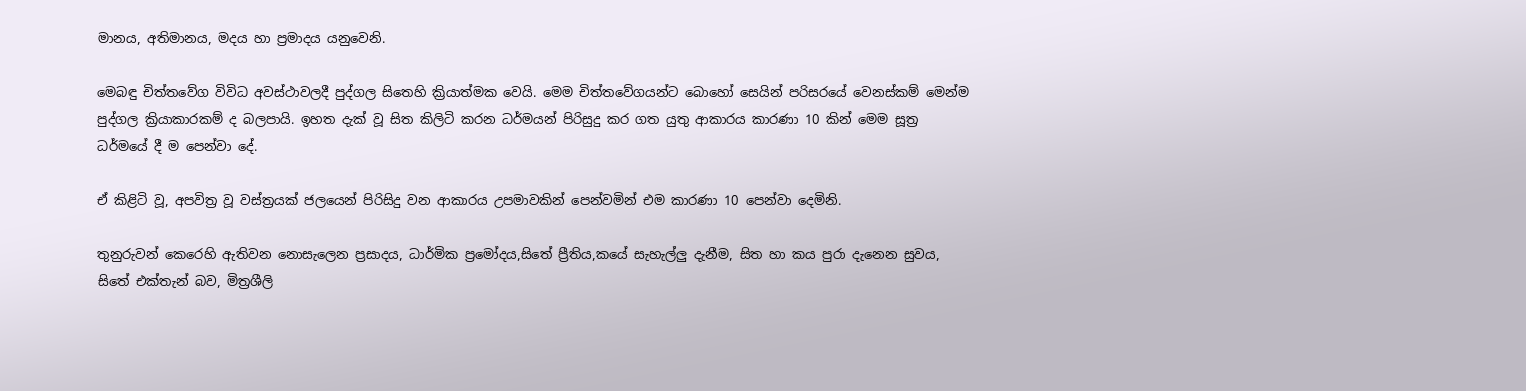මානය, අතිමානය, මදය හා ප්‍රමාදය යනුවෙනි.

මෙබඳු චිත්තවේග විවිධ අවස්ථාවලදී පුද්ගල සිතෙහි ක්‍රියාත්මක වෙයි. මෙම චිත්තවේගයන්ට බොහෝ සෙයින් පරිසරයේ වෙනස්කම් මෙන්ම පුද්ගල ක්‍රියාකාරකම් ද බලපායි. ඉහත දැක් වූ සිත කිලිටි කරන ධර්මයන් පිරිසුදු කර ගත යුතු ආකාරය කාරණා 10 කින් මෙම සූත්‍ර ධර්මයේ දී ම පෙන්වා දේ.

ඒ කිළිටි වූ, අපවිත්‍ර වූ වස්ත්‍රයක් ජලයෙන් පිරිසිදු වන ආකාරය උපමාවකින් පෙන්වමින් එම කාරණා 10 පෙන්වා දෙමිනි.

තුනුරුවන් කෙරෙහි ඇතිවන නොසැලෙන ප්‍රසාදය, ධාර්මික ප්‍රමෝදය,සිතේ ප්‍රීතිය,කයේ සැහැල්ලු දැනීම, සිත හා කය පුරා දැනෙන සුවය, සිතේ එක්තැන් බව, මිත්‍රශීලි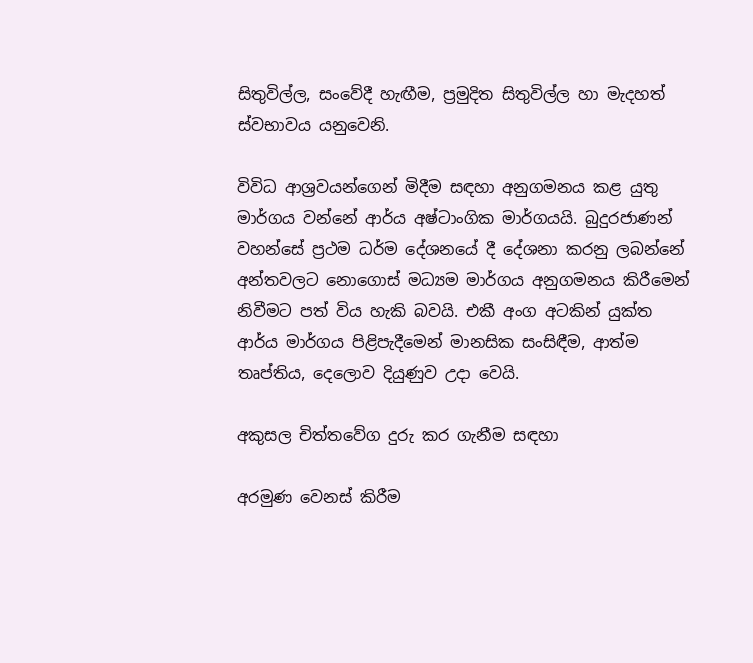සිතුවිල්ල, සංවේදී හැඟීම, ප්‍රමුදිත සිතුවිල්ල හා මැදහත් ස්වභාවය යනුවෙනි.

විවිධ ආශ්‍රවයන්ගෙන් මිදීම සඳහා අනුගමනය කළ යුතු මාර්ගය වන්නේ ආර්ය අෂ්ටාංගික මාර්ගයයි. බුදුරජාණන් වහන්සේ ප්‍රථම ධර්ම දේශනයේ දී දේශනා කරනු ලබන්නේ අන්තවලට නොගොස් මධ්‍යම මාර්ගය අනුගමනය කිරීමෙන් නිවීමට පත් විය හැකි බවයි. එකී අංග අටකින් යුක්ත ආර්ය මාර්ගය පිළිපැදීමෙන් මානසික සංසිඳීම, ආත්ම තෘප්තිය, දෙලොව දියුණුව උදා වෙයි.

අකුසල චිත්තවේග දුරු කර ගැනීම සඳහා

අරමුණ වෙනස් කිරීම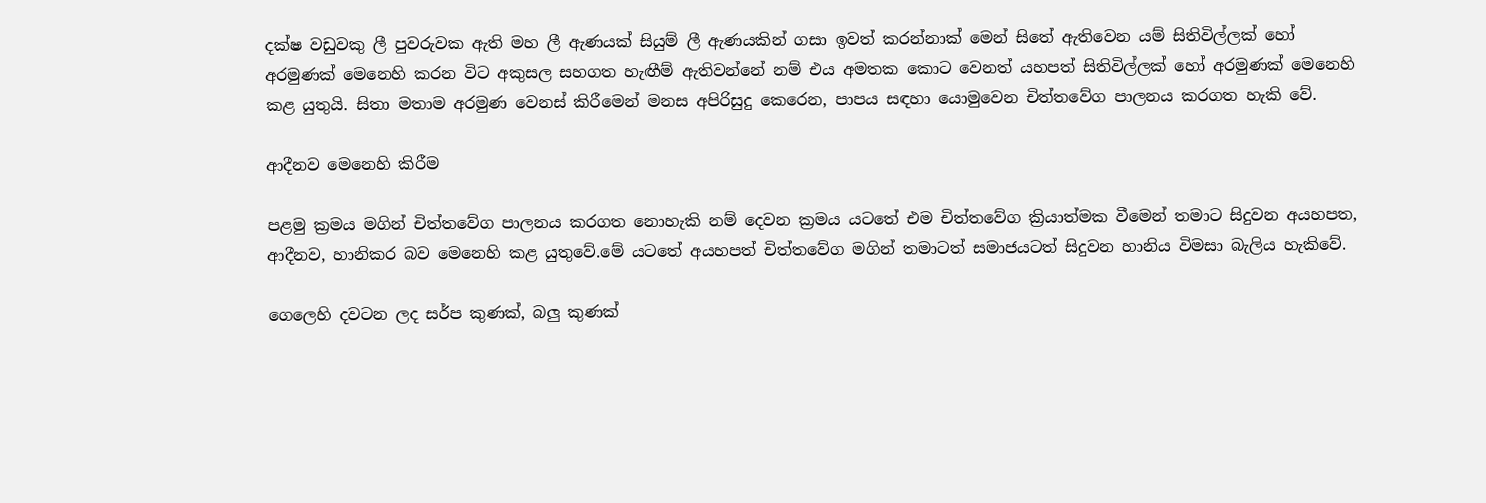දක්ෂ වඩුවකු ලී පුවරුවක ඇති මහ ලී ඇණයක් සියුම් ලී ඇණයකින් ගසා ඉවත් කරන්නාක් මෙන් සිතේ ඇතිවෙන යම් සිතිවිල්ලක් හෝ අරමුණක් මෙනෙහි කරන විට අකුසල සහගත හැඟීම් ඇතිවන්නේ නම් එය අමතක කොට වෙනත් යහපත් සිතිවිල්ලක් හෝ අරමුණක් මෙනෙහි කළ යුතුයි. සිතා මතාම අරමුණ වෙනස් කිරීමෙන් මනස අපිරිසුදු කෙරෙන, පාපය සඳහා යොමුවෙන චිත්තවේග පාලනය කරගත හැකි වේ.

ආදීනව මෙනෙහි කිරීම

පළමු ක්‍රමය මගින් චිත්තවේග පාලනය කරගත නොහැකි නම් දෙවන ක්‍රමය යටතේ එම චිත්තවේග ක්‍රියාත්මක වීමෙන් තමාට සිදුවන අයහපත, ආදීනව, හානිකර බව මෙනෙහි කළ යුතුවේ.මේ යටතේ අයහපත් චිත්තවේග මගින් තමාටත් සමාජයටත් සිදුවන හානිය විමසා බැලිය හැකිවේ.

ගෙලෙහි දවටන ලද සර්ප කුණක්, බලු කුණක්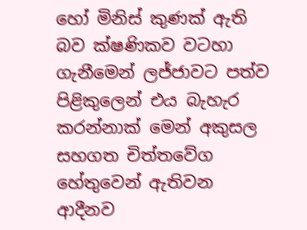හෝ මිනිස් කුණක් ඇති බව ක්ෂණිකව වටහා ගැනීමෙන් ලජ්ජාවට පත්ව පිළිකුලෙන් එය බැහැර කරන්නාක් මෙන් අකුසල සහගත චිත්තවේග හේතුවෙන් ඇතිවන ආදීනව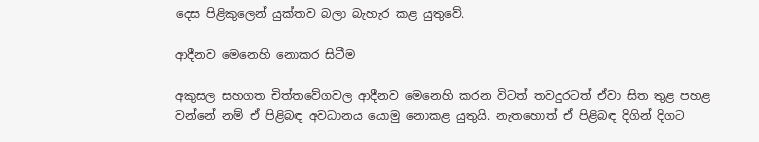දෙස පිළිකුලෙන් යුක්තව බලා බැහැර කළ යුතුවේ.

ආදීනව මෙනෙහි නොකර සිටීම

අකුසල සහගත චිත්තවේගවල ආදීනව මෙනෙහි කරන විටත් තවදුරටත් ඒවා සිත තුළ පහළ වන්නේ නම් ඒ පිළිබඳ අවධානය යොමු නොකළ යුතුයි. නැතහොත් ඒ පිළිබඳ දිගින් දිගට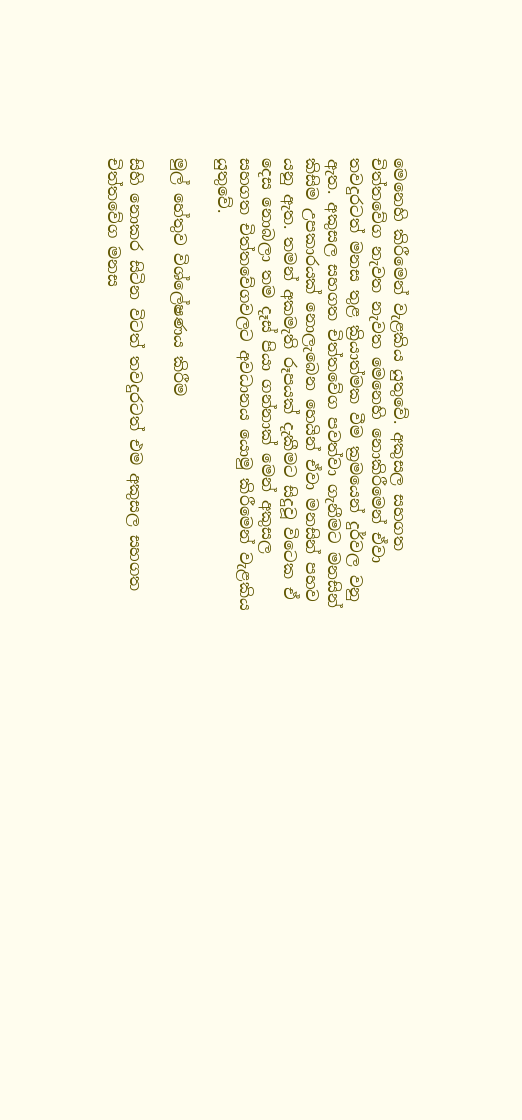මෙනෙහි කිරීමෙන් වැළකිය යුතුවේ. අකුසල සහගත චිත්තවේග නැවත නැවත මෙනෙහි නොකිරීමෙන් ඒවා තවදුරටත් මනස තුළ ක්‍රියාත්මක වීම ක්‍රමයෙන් දුර්වල වනු ඇත. අකුසල සහගත චිත්තවේග පවත්වා ගැනීමට මනසින් කිසිම උපකාරයක් නොලැබෙන හෙයින් ඒවා මනසින් පහව යනු ඇත. තමන් අකමැති රූපයක් දැකීමට සිදුවූ විටෙක ඒ දෙස නොබලා තම දෑස් පියා ගන්නාක් මෙන් අකුසල සහගත චිත්තවේගවලට අවධානය යොමු කිරීමෙන් වැළකිය යුතුවේ.

මුල් හේතුව විශ්ලේෂණය කිරීම

සිහි නොකර සිටින විටත් තවදුරටත් එම අකුසල සහගත චිත්තවේග මනස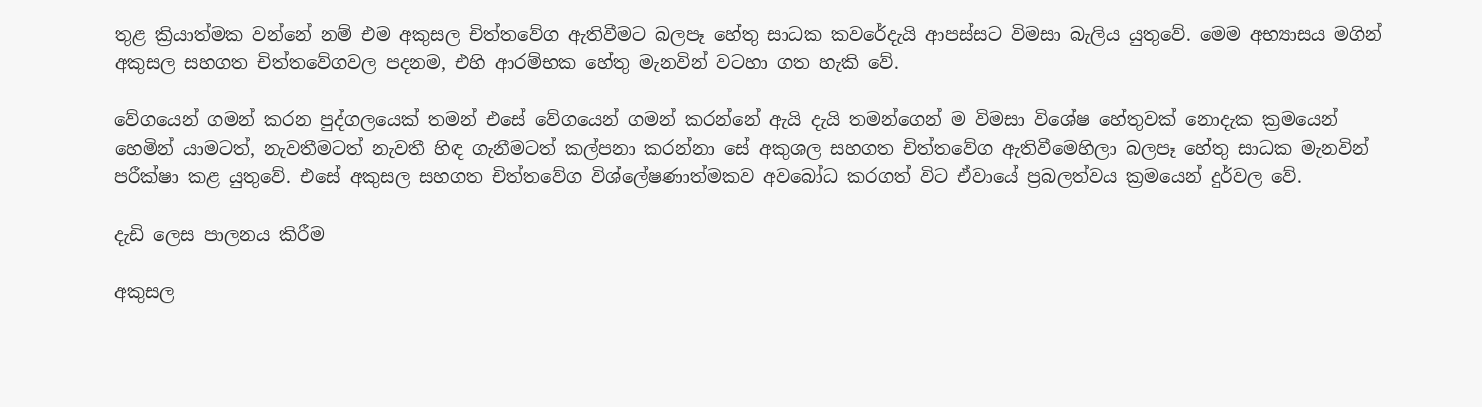තුළ ක්‍රියාත්මක වන්නේ නම් එම අකුසල චිත්තවේග ඇතිවීමට බලපෑ හේතු සාධක කවරේදැයි ආපස්සට විමසා බැලිය යුතුවේ. මෙම අභ්‍යාසය මගින් අකුසල සහගත චිත්තවේගවල පදනම, එහි ආරම්භක හේතු මැනවින් වටහා ගත හැකි වේ.

වේගයෙන් ගමන් කරන පුද්ගලයෙක් තමන් එසේ වේගයෙන් ගමන් කරන්නේ ඇයි දැයි තමන්ගෙන් ම විමසා විශේෂ හේතුවක් නොදැක ක්‍රමයෙන් හෙමින් යාමටත්, නැවතීමටත් නැවතී හිඳ ගැනීමටත් කල්පනා කරන්නා සේ අකුශල සහගත චිත්තවේග ඇතිවීමෙහිලා බලපෑ හේතු සාධක මැනවින් පරීක්ෂා කළ යුතුවේ. එසේ අකුසල සහගත චිත්තවේග විශ්ලේෂණාත්මකව අවබෝධ කරගත් විට ඒවායේ ප්‍රබලත්වය ක්‍රමයෙන් දුර්වල වේ.

දැඩි ලෙස පාලනය කිරීම

අකුසල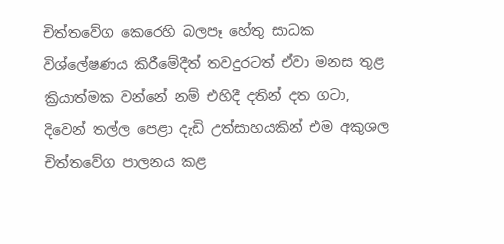චිත්තවේග කෙරෙහි බලපෑ හේතු සාධක විශ්ලේෂණය කිරීමේදීත් තවදුරටත් ඒවා මනස තුළ ක්‍රියාත්මක වන්නේ නම් එහිදී දතින් දත ගටා, දිවෙන් තල්ල පෙළා දැඩි උත්සාහයකින් එම අකුශල චිත්තවේග පාලනය කළ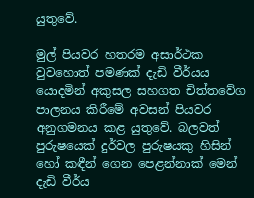යුතුවේ.

මුල් පියවර හතරම අසාර්ථක වුවහොත් පමණක් දැඩි වීර්යය යොදමින් අකුසල සහගත චිත්තවේග පාලනය කිරීමේ අවසන් පියවර අනුගමනය කළ යුතුවේ. බලවත් පුරුෂයෙක් දුර්වල පුරුෂයකු හිසින් හෝ කඳීන් ගෙන පෙළන්නාක් මෙන් දැඩි වීර්ය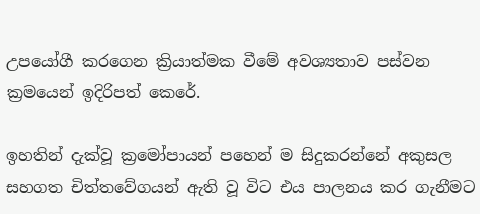උපයෝගී කරගෙන ක්‍රියාත්මක වීමේ අවශ්‍යතාව පස්වන ක්‍රමයෙන් ඉදිරිපත් කෙරේ.

ඉහතින් දැක්වූ ක්‍රමෝපායන් පහෙන් ම සිදුකරන්නේ අකුසල සහගත චිත්තවේගයන් ඇති වූ විට එය පාලනය කර ගැනීමට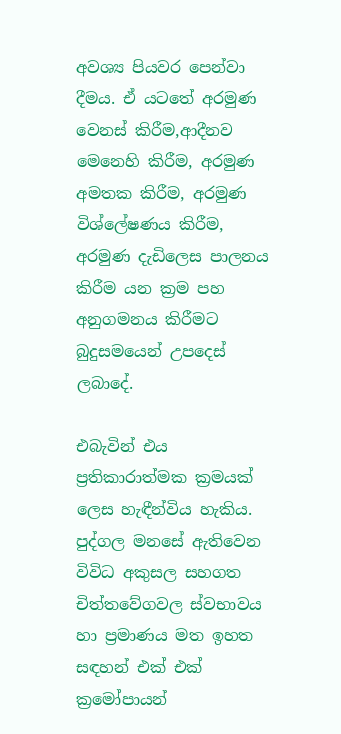අවශ්‍ය පියවර පෙන්වා දීමය. ඒ යටතේ අරමුණ වෙනස් කිරීම,ආදීනව මෙනෙහි කිරීම, අරමුණ අමතක කිරීම, අරමුණ විශ්ලේෂණය කිරීම, අරමුණ දැඩිලෙස පාලනය කිරීම යන ක්‍රම පහ අනුගමනය කිරීමට බුදුසමයෙන් උපදෙස් ලබාදේ.

එබැවින් එය ප්‍රතිකාරාත්මක ක්‍රමයක් ලෙස හැඳීන්විය හැකිය. පුද්ගල මනසේ ඇතිවෙන විවිධ අකුසල සහගත චිත්තවේගවල ස්වභාවය හා ප්‍රමාණය මත ඉහත සඳහන් එක් එක් ක්‍රමෝපායන්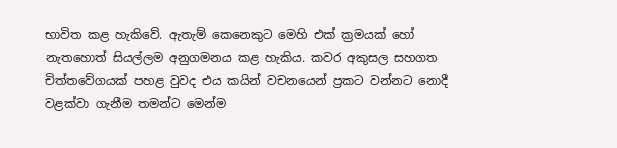භාවිත කළ හැකිවේ. ඇතැම් කෙනෙකුට මෙහි එක් ක්‍රමයක් හෝ නැතහොත් සියල්ලම අනුගමනය කළ හැකිය. කවර අකුසල සහගත චිත්තවේගයක් පහළ වුවද එය කයින් වචනයෙන් ප්‍රකට වන්නට නොදී වළක්වා ගැනීම තමන්ට මෙන්ම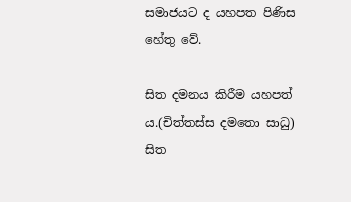සමාජයට ද යහපත පිණිස හේතු වේ.

සිත දමනය කිරීම යහපත් ය.(චිත්තස්ස දමතො සාධු) සිත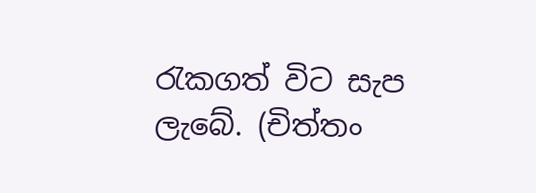රැකගත් විට සැප ලැබේ. (චිත්තං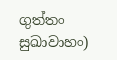ගුත්තං සුඛාවාහං)